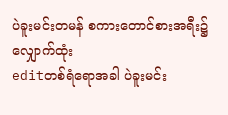ပဲခူးမင်းတမန် စကားတောင်စားအရီး၌ လျှောက်ထုံး
editတစ်ရံရောအခါ ပဲခူးမင်း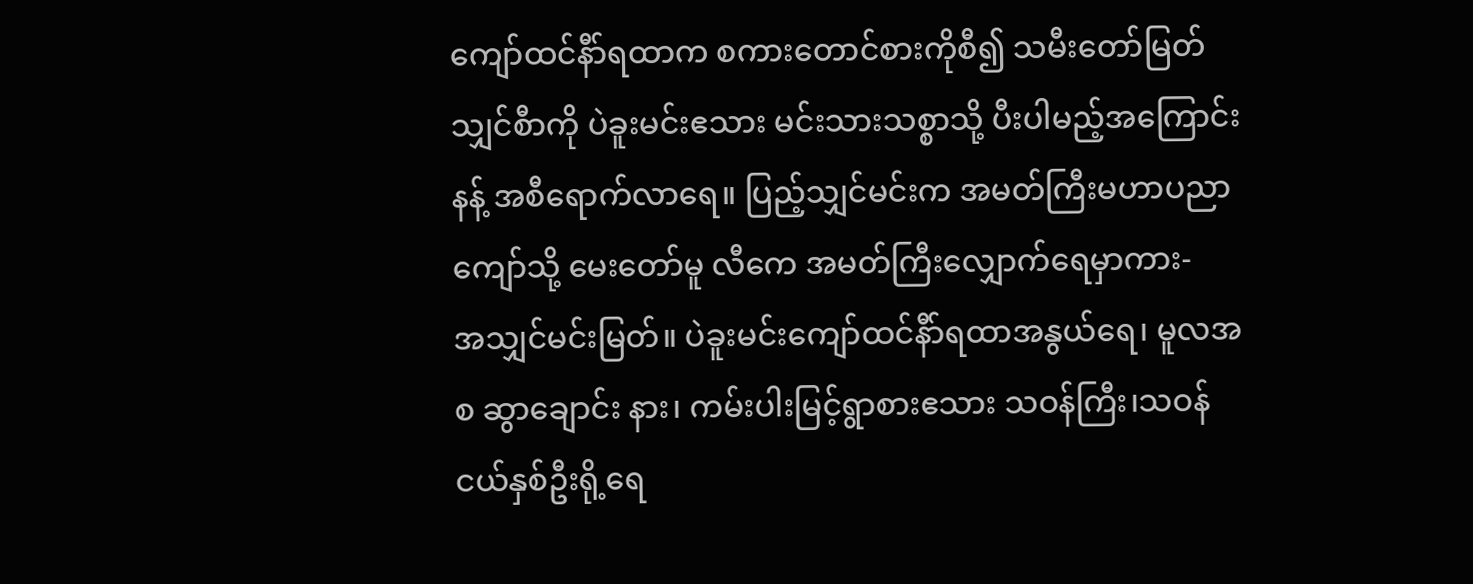ကျော်ထင်နီာ်ရထာက စကားတောင်စားကိုစီ၍ သမီးတော်မြတ်သျှင်စီာကို ပဲခူးမင်းဧသား မင်းသားသစ္စာသို့ ပီးပါမည့်အကြောင်းနန့် အစီရောက်လာရေ။ ပြည့်သျှင်မင်းက အမတ်ကြီးမဟာပညာကျော်သို့ မေးတော်မူ လီကေ အမတ်ကြီးလျှောက်ရေမှာကား-
အသျှင်မင်းမြတ်။ ပဲခူးမင်းကျော်ထင်နီာ်ရထာအနွယ်ရေ၊ မူလအစ ဆွာချောင်း နား၊ ကမ်းပါးမြင့်ရွာစားဧသား သဝန်ကြီး၊သဝန်ငယ်နှစ်ဦးရို့ရေ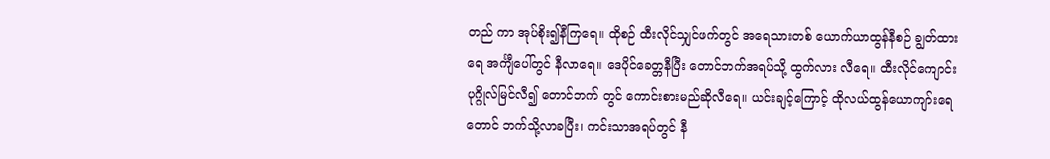တည် ကာ အုပ်စိုး၍နီကြရေ။ ထိုစဉ် ထီးလိုင်သျှင်ဖက်တွင် အရေသားတစ် ယောက်ယာထွန်နီစဉ် ချွတ်ထားရေ အင်္ကျီပေါ်တွင် နီလာရေ။ ဒေပိုင်ခေတ္တနီပြီး တောင်ဘက်အရပ်သို့ ထွက်လား လီရေ။ ထီးလိုင်ကျောင်းပုဂ္ဂိုလ်မြင်လီ၍ တောင်ဘက် တွင် ကောင်းစားမည်ဆိုလီရေ။ ယင်းချင့်ကြောင့် ထိုလယ်ထွန်ယောကျာ်းရေ တောင် ဘက်သို့လာခပြီး၊ ကင်းသာအရပ်တွင် နီ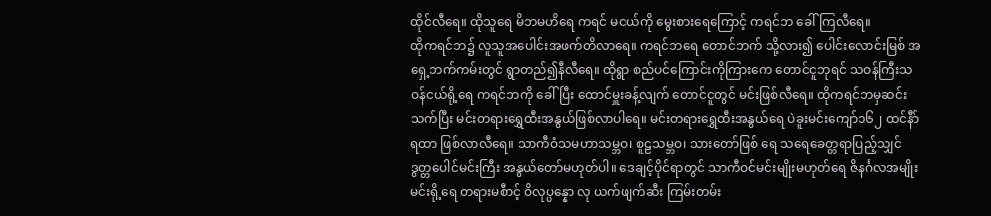ထိုင်လီရေ။ ထိုသူရေ မိဘမဟိရေ ကရင် မငယ်ကို မွေးစားရေကြောင့် ကရင်ဘ ခေါ်ကြလီရေ။
ထိုကရင်ဘ၌ လူသူအပေါင်းအဖက်တိလာရေ။ ကရင်ဘရေ တောင်ဘက် သို့လား၍ ပေါင်းလောင်းမြစ် အရှေ့ဘက်ကမ်းတွင် ရွာတည်၍နီလီရေ။ ထိုရွာ စည်ပင်ကြောင်းကိုကြားကေ တောင်ငူဘုရင် သဝန်ကြီးသဝန်ငယ်ရို့ရေ ကရင်ဘကို ခေါ်ပြီး ထောင်မှူးခန့်လျက် တောင်ငူတွင် မင်းဖြစ်လီရေ။ ထိုကရင်ဘမှဆင်းသက်ပြီး မင်းတရားရွှေထီးအနွယ်ဖြစ်လာပါရေ။ မင်းတရားရွှေထီးအနွယ်ရေ ပဲခူးမင်းကျော်၁၆၂ ထင်နီာ်ရထာ ဖြစ်လာလီရေ။ သာကီဝံသမဟာသမ္ဘဝ၊ စူဠသမ္ဘဝ၊ သားတော်ဖြစ် ရေ သရေခေတ္တရာပြည့်သျှင် ဒွတ္တပေါင်မင်းကြီး အနွယ်တော်မဟုတ်ပါ။ ဒေချင့်ပိုင်ရာတွင် သာကီဝင်မင်းမျိုးမဟုတ်ရေ ဇိနင်္ဂလအမျိုးမင်းရို့ရေ တရားမစီာင့် ဝိလုပ္ပန္နော လု ယက်ဖျက်ဆီး ကြမ်းတမ်း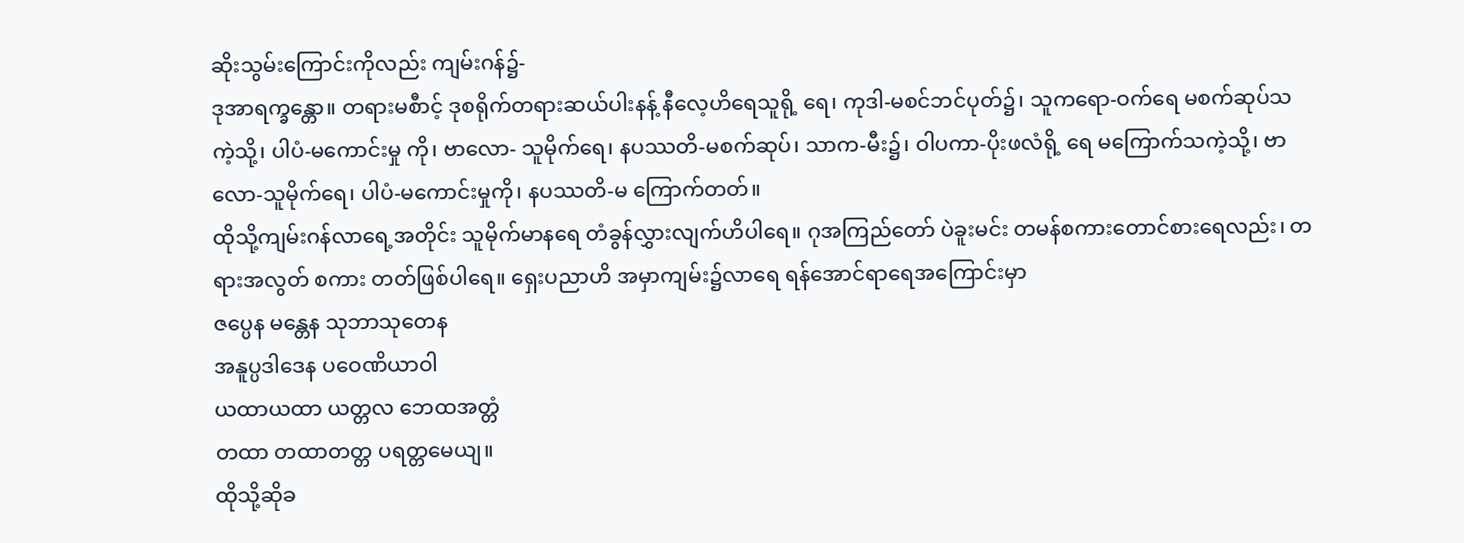ဆိုးသွမ်းကြောင်းကိုလည်း ကျမ်းဂန်၌-
ဒုအာရက္ခန္တော။ တရားမစီာင့် ဒုစရိုက်တရားဆယ်ပါးနန့် နီလေ့ဟိရေသူရို့ ရေ၊ ကုဒါ-မစင်ဘင်ပုတ်၌၊ သူကရော-ဝက်ရေ မစက်ဆုပ်သကဲ့သို့၊ ပါပံ-မကောင်းမှု ကို၊ ဗာလော- သူမိုက်ရေ၊ နပဿတိ-မစက်ဆုပ်၊ သာက-မီး၌၊ ဝါပကာ-ပိုးဖလံရို့ ရေ မကြောက်သကဲ့သို့၊ ဗာလော-သူမိုက်ရေ၊ ပါပံ-မကောင်းမှုကို၊ နပဿတိ-မ ကြောက်တတ်။
ထိုသို့ကျမ်းဂန်လာရေ့အတိုင်း သူမိုက်မာနရေ တံခွန်လွှားလျက်ဟိပါရေ။ ဂုအကြည်တော် ပဲခူးမင်း တမန်စကားတောင်စားရေလည်း၊ တရားအလွတ် စကား တတ်ဖြစ်ပါရေ။ ရှေးပညာဟိ အမှာကျမ်း၌လာရေ ရန်အောင်ရာရေအကြောင်းမှာ
ဇပ္ပေန မန္တေန သုဘာသုတေန
အနူပ္ပဒါဒေန ပဝေဏိယာဝါ
ယထာယထာ ယတ္တလ ဘေထအတ္တံ
တထာ တထာတတ္တ ပရတ္တမေယျ။
ထိုသို့ဆိုခ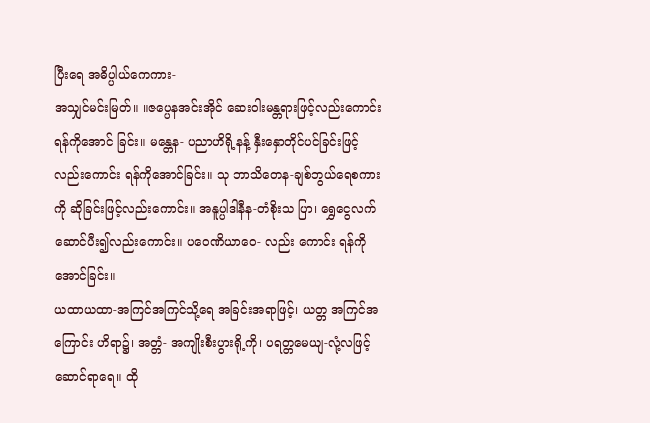ပြီးရေ အဓိပ္ပါယ်ကေကား-
အသျှင်မင်းမြတ်။ ။ဇပ္ပေနအင်းအိုင် ဆေးဝါးမန္တရားဖြင့်လည်းကောင်း ရန်ကိုအောင် ခြင်း။ မန္တေန- ပညာဟိရို့နန့် နှီးနှောတိုင်ပင်ခြင်းဖြင့်လည်းကောင်း ရန်ကိုအောင်ခြင်း။ သု ဘာသိတေန-ချစ်ဘွယ်ရေစကားကို ဆိုခြင်းဖြင့်လည်းကောင်း။ အနူပ္ပါဒါနီန-တံစိုးသ ပြာ၊ ရွှေငွေလက်ဆောင်ပီး၍လည်းကောင်း။ ပဝေဏိယာဝေ- လည်း ကောင်း ရန်ကိုအောင်ခြင်း။
ယထာယထာ-အကြင်အကြင်သို့ရေ အခြင်းအရာဖြင့်၊ ယတ္တ အကြင်အကြောင်း ဟိရာ၌၊ အတ္တံ- အကျိုးစီးပွားရို့ကို၊ ပရတ္တမေယျ-လုံ့လဖြင့် ဆောင်ရာရေ။ ထို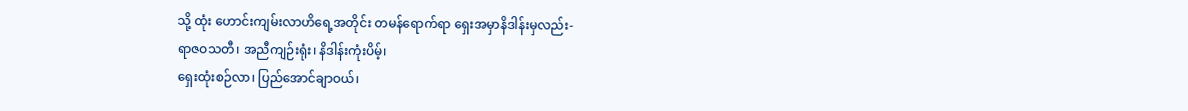သို့ ထုံး ဟောင်းကျမ်းလာဟိရေ့အတိုင်း တမန်ရောက်ရာ ရှေးအမှာနိဒါန်းမှလည်း-
ရာဇဝသတီ၊ အညီကျဉ်းရုံး၊ နိဒါန်းကုံးပိမ့်၊
ရှေးထုံးစဉ်လာ၊ ပြည်အောင်ချာဝယ်၊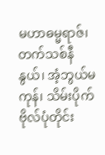မဟာဓမ္မရာဇ်၊ တက်သစ်နီနွယ်၊ အံ့ဘွယ်မကုန်၊ သိမ်းပိုက် ဗိုလ်ပုံတိုင်း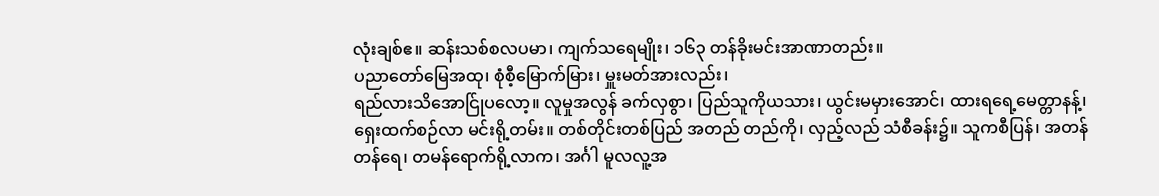လုံးချစ်ဧ။ ဆန်းသစ်စလပမာ၊ ကျက်သရေမျိုး၊ ၁၆၃ တန်ခိုးမင်းအာဏာတည်း။
ပညာတော်မြေအထု၊ စုံစီ့မြောက်မြား၊ မှူးမတ်အားလည်း၊
ရည်လားသိအောင်ြုပလော့။ လူမှုအလွန် ခက်လှစွာ၊ ပြည်သူကိုယသား၊ ယွင်းမမှားအောင်၊ ထားရရေ့မေတ္တာနန့်၊ ရှေးထက်စဉ်လာ မင်းရို့တမ်း။ တစ်တိုင်းတစ်ပြည် အတည် တည်ကို၊ လှည့်လည် သံစီခန်း၌။ သူကစီပြန်၊ အတန် တန်ရေ၊ တမန်ရောက်ရို့လာက၊ အင်္ဂါ မူလလူ့အ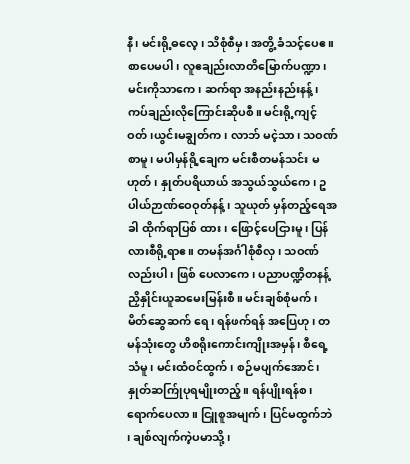နီ၊ မင်းရို့ဓလေ့၊ သိစုံစီမှ၊ အတွိ့ ခံသင့်ပေဧ။ စာပေမပါ၊ လူဧချည်းလာတိမြောက်ပဏ္ဍာ၊ မင်းကိုသာကေ၊ ဆက်ရာ အနည်းနည်းနန့်၊ ကပ်ချည်းလိုကြောင်းဆိုပစီ။ မင်းရို့ကျင့်ဝတ်၊ယွင်းမချွတ်က၊ လာဘ် မငဲ့သာ၊ သဝဏ်စာမူ၊ မပါမှန်ရို့ချေက မင်းစီတမန်သင်း မဟုတ်၊ နှုတ်ပရိယာယ် အသွယ်သွယ်ကေ၊ ဥပါယ်ဉာဏ်ဝေဝုတ်နန့်၊ သူယုတ် မှန်တည့်ရေအခါ ထိုက်ရာပြစ် ထား၊ ဖြောင့်ပေငြားမူ၊ ပြန်လားစီရို့ရာဧ။ တမန်အင်္ဂါစုံစီလှ၊ သဝဏ်လည်းပါ၊ ဖြစ် ပေလာကေ၊ ပညာပဏ္ဍိတနန့် ညှိနှိုင်းယူဆမေးမြန်းစီ။ မင်းချစ်စုံမက်၊ မိတ်ဆွေဆက် ရေ၊ ရန်ဖက်ရန် အပြေဟု၊ တမန်သုံးတွေ ဟိစရိုးကောင်းကျိုးအမှန်၊ စီရေ့သံမူ၊ မင်းထံဝင်ထွက်၊ စဉ်မပျက်အောင်၊ နှုတ်ဆက်ြုပုရမျိုးတည့်။ ရန်ပျိုးရန်စ၊ ရောက်ပေလာ။ ငြူစူအမျက်၊ ပြင်မထွက်ဘဲ ၊ ချစ်လျက်ကဲ့ပမာသို့၊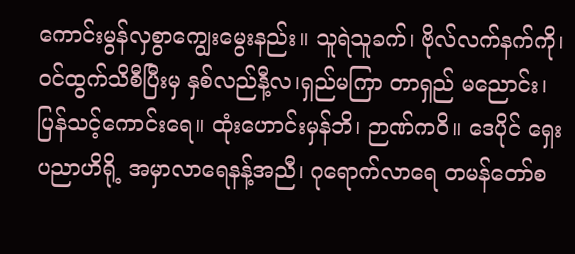ကောင်းမွန်လှစွာကျွေးမွေးနည်း။ သူရဲသူခက်၊ ဗိုလ်လက်နက်ကို၊ ဝင်ထွက်သိစီပြီးမှ နှစ်လည်နီ့လ၊ရှည်မကြာ တာရှည် မညောင်း၊ ပြန်သင့်ကောင်းရေ။ ထုံးဟောင်းမှန်ဘိ၊ ဉာဏ်ကဝိ။ ဒေပိုင် ရှေးပညာဟိရို့ အမှာလာရေနန့်အညီ၊ ဂုရောက်လာရေ တမန်တော်စ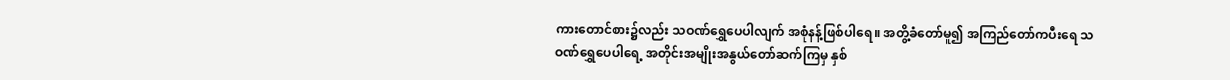ကားတောင်စား၌လည်း သဝဏ်ရွှေပေပါလျက် အစုံနန့်ဖြစ်ပါရေ။ အတွိ့ခံတော်မူ၍ အကြည်တော်ကပီးရေ သဝဏ်ရွှေပေပါရေ့ အတိုင်းအမျိုးအနွယ်တော်ဆက်ကြမှ နှစ်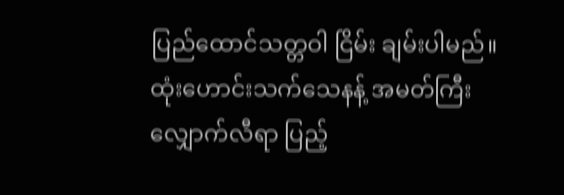ပြည်ထောင်သတ္တဝါ ငြိမ်း ချမ်းပါမည်။ ထုံးဟောင်းသက်သေနန့် အမတ်ကြီးလျှောက်လီရာ ပြည့်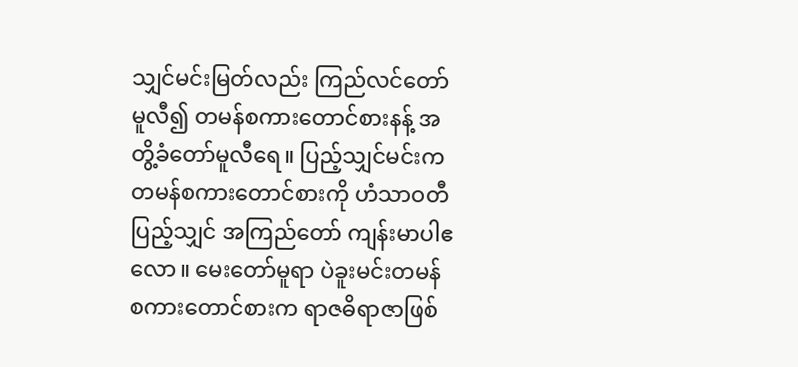သျှင်မင်းမြတ်လည်း ကြည်လင်တော်မူလီ၍ တမန်စကားတောင်စားနန့် အတွိ့ခံတော်မူလီရေ။ ပြည့်သျှင်မင်းက တမန်စကားတောင်စားကို ဟံသာဝတီပြည့်သျှင် အကြည်တော် ကျန်းမာပါဧလော။ မေးတော်မူရာ ပဲခူးမင်းတမန် စကားတောင်စားက ရာဇဓိရာဇာဖြစ်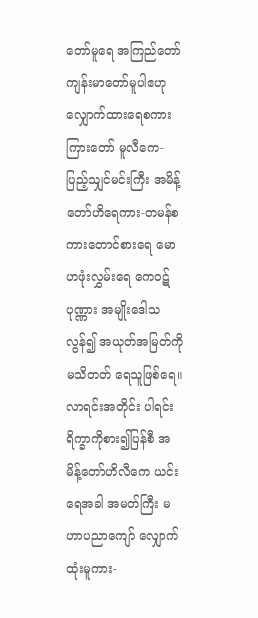တော်မူရေ အကြည်တော်ကျန်းမာတော်မူပါဧဟု လျှောက်ထားရေစကား ကြားတော် မူလီကေ-ပြည့်သျှင်မင်းကြီး အမိန့်တော်ဟိရေကား-တမန်စကားတောင်စားရေ မောဟဖုံးလွှမ်းရေ ကေဝဋ်ပုဏ္ဏား အမျိုးဒေါသလွန်၍ အယုတ်အမြတ်ကို မသိတတ် ရေသူဖြစ်ရေ။ လာရင်းအတိုင်း ပါရင်းရိက္ခာကိုစား၍ပြန်စီ အမိန့်တော်ဟိလီကေ ယင်းရေအခါ အမတ်ကြီး မဟာပညာကျော် လျှောက်ထုံးမူကား-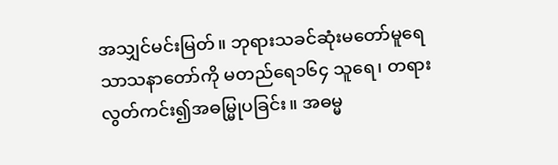အသျှင်မင်းမြတ်။ ဘုရားသခင်ဆုံးမတော်မူရေ သာသနာတော်ကို မတည်ရေ၁၆၄ သူရေ၊ တရားလွတ်ကင်း၍အဓမ္မြုပခြင်း။ အဓမ္မ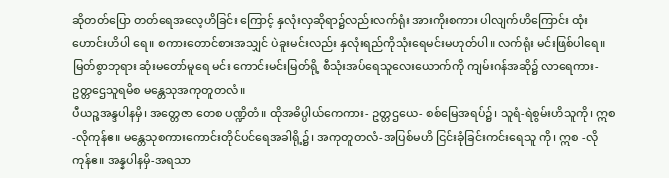ဆိုတတ်ပြော တတ်ရေအလေ့ဟိခြင်း ကြောင့် နှလုံးလှဆိုရာ၌လည်းလက်ရုံး အားကိုးစကား ပါလျက်ဟိကြောင်း ထုံးဟောင်းဟိပါ ရေ။ စကားတောင်စားအသျှင် ပဲခူးမင်းလည်း နှလုံးရည်ကိုသုံးရေမင်းမဟုတ်ပါ။ လက်ရုံး မင်းဖြစ်ပါရေ။ မြတ်စွာဘုရား ဆုံးမတော်မူရေ မင်း ကောင်းမင်းမြတ်ရို့ စီသုံးအပ်ရေသူလေးယောက်ကို ကျမ်းဂန်အဆို၌ လာရေကား- ဥတ္တဌေသူရမိစ မန္တေသုအကုတူတလံ။
ပီယဉ္စအန္ဒပါနမှိ၊ အတ္တေဇာ တေစ ပဏ္ဍိတံ။ ထိုအဓိပ္ပါယ်ကေကား- ဥတ္တဌယေ- စစ်မြေအရပ်၌၊ သူရံ-ရဲစွမ်းဟိသူကို၊ ဣစ -လိုကုန်ဧ။ မန္တေသုစကားကောင်းတိုင်ပင်ရေအခါရို့၌၊ အကုတူတလံ-အပြစ်မဟိ ငြင်းခုံခြင်းကင်းရေသူ ကို၊ ဣစ -လိုကုန်ဧ။ အန္နပါနမှိ-အရသာ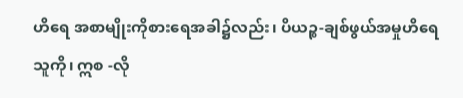ဟိရေ အစာမျိုးကိုစားရေအခါ၌လည်း၊ ပိယဉ္စ-ချစ်ဖွယ်အမှုဟိရေသူကို၊ ဣစ -လို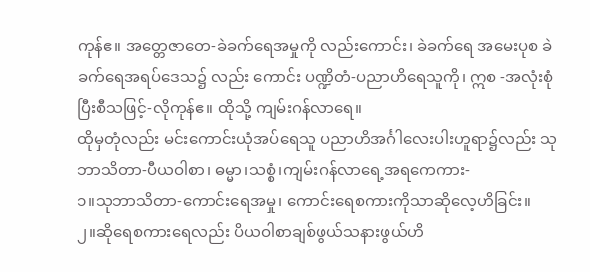ကုန်ဧ။ အတ္တေဇာတေ-ခဲခက်ရေအမှုကို လည်းကောင်း၊ ခဲခက်ရေ အမေးပုစ ခဲခက်ရေအရပ်ဒေသ၌ လည်း ကောင်း ပဏ္ဍိတံ-ပညာဟိရေသူကို၊ ဣစ -အလုံးစုံပြီးစီသဖြင့်-လိုကုန်ဧ။ ထိုသို့ ကျမ်းဂန်လာရေ။
ထိုမှတုံလည်း မင်းကောင်းယုံအပ်ရေသူ ပညာဟိအင်္ဂါလေးပါးဟူရာ၌လည်း သု ဘာသိတာ-ပီယဝါစာ၊ ဓမ္မာ၊သစ္စံ၊ကျမ်းဂန်လာရေ့အရကေကား-
၁။သုဘာသိတာ-ကောင်းရေအမှု၊ ကောင်းရေစကားကိုသာဆိုလေ့ဟိခြင်း။
၂။ဆိုရေစကားရေလည်း ပိယဝါစာချစ်ဖွယ်သနားဖွယ်ဟိ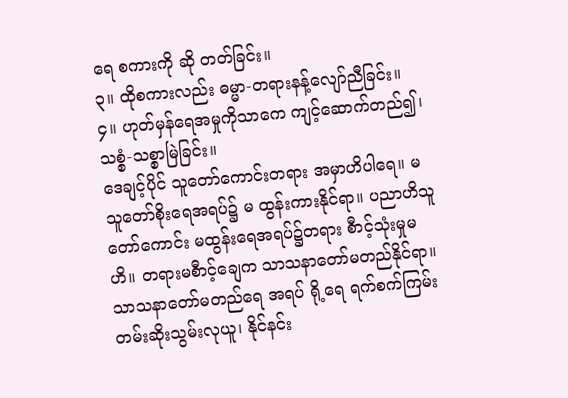ရေ စကားကို ဆို တတ်ခြင်း။
၃။ ထိုစကားလည်း ဓမ္မာ-တရားနန့်လျော်ညီခြင်း။
၄။ ဟုတ်မှန်ရေအမှုကိုသာကေ ကျင့်ဆောက်တည်၍၊ သစ္စံ-သစ္စာမြဲခြင်း။
ဒေချင့်ပိုင် သူတော်ကောင်းတရား အမှာဟိပါရေ။ မသူတော်စိုးရေအရပ်၌ မ ထွန်းကားနိုင်ရာ။ ပညာဟိသူတော်ကောင်း မထွန်းရေအရပ်၌တရား စီာင့်သုံးမှုမဟိ။ တရားမစီာင့်ချေက သာသနာတော်မတည်နိုင်ရာ။ သာသနာတော်မတည်ရေ အရပ် ရို့ရေ ရက်စက်ကြမ်းတမ်းဆိုးသွမ်းလုယူ၊ နိုင်နင်း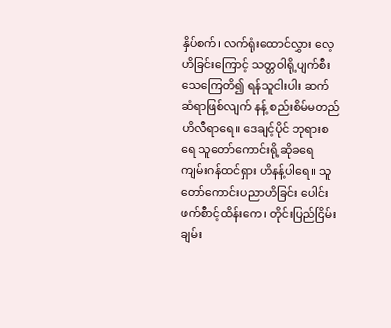နှိပ်စက်၊ လက်ရုံးထောင်လွှား လေ့ဟိခြင်းကြောင့် သတ္တဝါရို့ပျက်စီးသေကြေတိ၍ ရန်သူငါးပါး ဆက်ဆံရာဖြစ်လျက် နန့် စည်းစိမ်မတည် ဟိလီရာရေ။ ဒေချင့်ပိုင် ဘုရားစရေ သူတော်ကောင်းရို့ဆိုခရေ ကျမ်းဂန်ထင်ရှား ဟိနန့်ပါရေ။ သူတော်ကောင်းပညာဟိခြင်း ပေါင်းဖက်စီာင့်ထိန်းကေ၊ တိုင်းပြည်ငြိမ်းချမ်း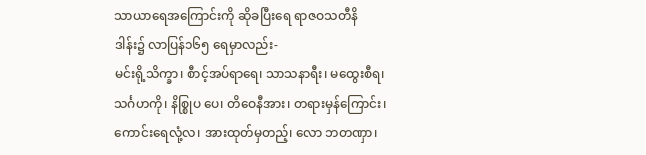သာယာရေအကြောင်းကို ဆိုခပြီးရေ ရာဇဝသတီနိဒါန်း၌ လာပြန်၁၆၅ ရေမှာလည်း-
မင်းရို့သိက္ခာ၊ စီာင့်အပ်ရာရေ၊ သာသနာရီး၊ မထွေးစီရ၊ သင်္ဂဟကို၊ နိစ္စြုပ ပေ၊ တိဝေနီအား၊ တရားမှန်ကြောင်း၊ ကောင်းရေလုံ့လ၊ အားထုတ်မှတည့်၊ လော ဘတဏှာ၊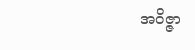အဝိဇ္ဇာ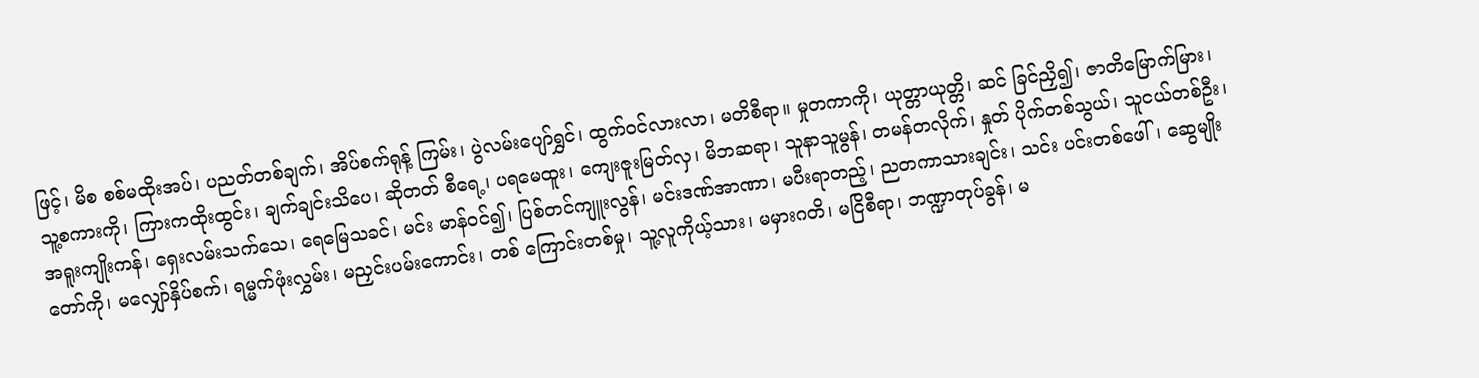ဖြင့်၊ မိစ စစ်မထိုးအပ်၊ ပညတ်တစ်ချက်၊ အိပ်စက်ရုန့် ကြမ်း၊ ပွဲလမ်းပျော်ရွှင်၊ ထွက်ဝင်လားလာ၊ မတိစီရာ။ မှုတကာကို၊ ယုတ္တာယုတ္တိ၊ ဆင် ခြင်ညှိ၍၊ ဇာတိမြောက်မြား၊ သူ့စကားကို၊ ကြားကထိုးထွင်း၊ ချက်ချင်းသိပေ၊ ဆိုတတ် စီရေ့၊ ပရမေထူး၊ ကျေးဇူးမြတ်လှ၊ မိဘဆရာ၊ သူနာသူမွန်၊ တမန်တလိုက်၊ နှုတ် ပိုက်တစ်သွယ်၊ သူငယ်တစ်ဦး၊ အရူးကျိုးကန်၊ ရှေးလမ်းသက်သေ၊ ရေမြေသခင်၊ မင်း မာန်ဝင်၍၊ ပြစ်တင်ကျူးလွန်၊ မင်းဒဏ်အာဏာ၊ မပီးရာတည့်၊ ညတကာသားချင်း၊ သင်း ပင်းတစ်ဖေါ်၊ ဆွေမျိုးတော်ကို၊ မလျှော်နှိပ်စက်၊ ရမ္မက်ဖုံးလွှမ်း၊ မညှင်းပမ်းကောင်း၊ တစ် ကြောင်းတစ်မှု၊ သူ့လူကိုယ့်သား၊ မမှားဂတိ၊ မငြိစီရာ၊ ဘဏ္ဍာတုပ်ခွန်၊ မ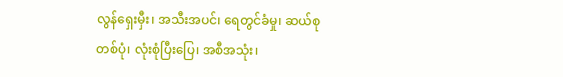လွန်ရှေးမှီး၊ အသီးအပင်၊ ရေတွင်ခံမှု၊ ဆယ်စုတစ်ပုံ၊ လုံးစုံပြီးပြေ၊ အစီအသုံး၊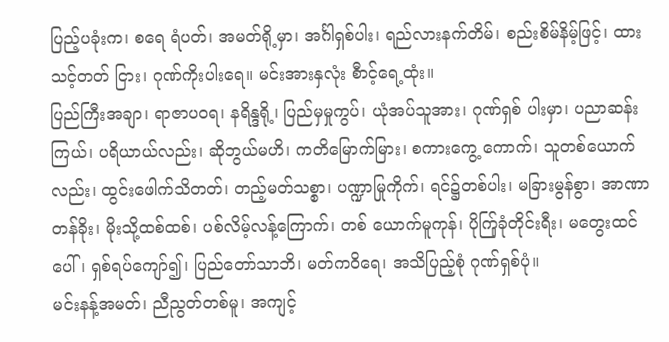ပြည့်ပခုံးက၊ စရေ ရံပတ်၊ အမတ်ရို့မှာ၊ အင်္ဂါရှစ်ပါး၊ ရည်လားနက်တိမ်၊ စည်းစိမ်နိမ့်ဖြင့်၊ ထားသင့်တတ် ငြား၊ ဂုဏ်ကိုးပါးရေ။ မင်းအားနှလုံး စီာင့်ရေ့ထုံး။
ပြည်ကြီးအချာ၊ ရာဇာပဝရ၊ နရိန္ဒရို့၊ ပြည်မှမှုကွပ်၊ ယုံအပ်သူအား၊ ဂုဏ်ရှစ် ပါးမှာ၊ ပညာဆန်းကြယ်၊ ပရိယာယ်လည်း၊ ဆိုဘွယ်မဟိ၊ ကတိမြောက်မြား၊ စကားကွေ့ ကောက်၊ သူတစ်ယောက်လည်း၊ ထွင်းဖေါက်သိတတ်၊ တည့်မတ်သစ္စာ၊ ပဏ္ဍာမြုကိုက်၊ ရင်၌တစ်ပါး၊ မခြားမွန်စွာ၊ အာဏာတန်ခိုး၊ မိုးသို့ထစ်ထစ်၊ ပစ်လိမ့်လန့်ကြောက်၊ တစ် ယောက်မူကုန်၊ ပိုက်ြုခုံတိုင်းရီး၊ မတွေးထင်ပေါ်၊ ရှစ်ရပ်ကျော်၍၊ ပြည်တော်သာဘိ၊ မတ်ကဝိရေ၊ အသိပြည့်စုံ ဂုဏ်ရှစ်ပုံ။
မင်းနန့်အမတ်၊ ညီညွတ်တစ်မူ၊ အကျင့်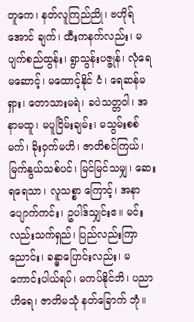တူကေ၊ နတ်လူကြည်ညို၊ ဗဟိုရ်အောင် ချက်၊ ထီးကနက်လည်း၊ မပျက်စည်ထွန်း၊ ရွာသွန်းပဇ္ဇုန်၊ လုံရေ မဆောင့်၊ မထောင့်နိုင် ငံ၊ ရေဆန်မရှား၊ တောသားမရဲ၊ ခပဲသတ္တဝါ၊ အနာမထူ၊ မပူငြိမ်းချမ်း၊ မသွမ်းစစ်မက်၊ ခိုးဝှက်မဟိ၊ ဇာတိစင်ကြယ်၊ မြက်နွယ်သစ်ပင်၊ မြင်မြင်သမျှ၊ ဆေးရရေသာ၊ လူသစ္စာ ကြောင့်၊ အနာပျောက်ကင်း၊ ဥပါဒ်သျှင်းဧ။ မင်းလည်းသက်ရှည်၊ ပြည်လည်းကြာညောင်း၊ ခန္ဓာပြောင်းလည်း၊ မကောင်းပါယ်ရပ်၊ မကပ်နိုင်ဘိ၊ ပညာဟိရေ၊ ဇာတိမသုံ နတ်ခြောက် ဘုံ။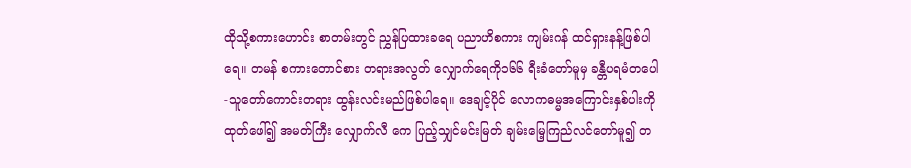ထိုသို့စကားဟောင်း စာတမ်းတွင် ညွှန်ပြထားခရေ ပညာဟိစကား ကျမ်းဂန် ထင်ရှားနန့်ဖြစ်ပါရေ။ တမန် စကားတောင်စား တရားအလွတ် လျှောက်ရေကို၁၆၆ ရီးခံတော်မူမှ ခန္တီပရမံတပေါ-သူတော်ကောင်းတရား ထွန်းလင်းမည်ဖြစ်ပါရေ။ ဒေချင့်ပိုင် လောကဓမ္မအကြောင်းနှစ်ပါးကို ထုတ်ဖေါ်၍ အမတ်ကြီး လျှောက်လီ ကေ ပြည့်သျှင်မင်းမြတ် ချမ်းမြေ့ကြည်လင်တော်မူ၍ တ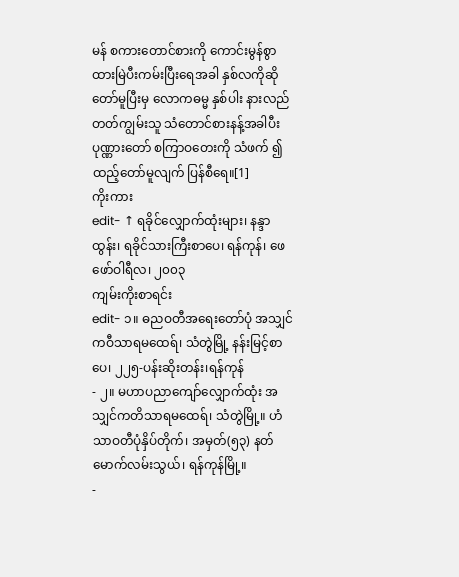မန် စကားတောင်စားကို ကောင်းမွန်စွာ ထားမြဲပီးကမ်းပြီးရေအခါ နှစ်လကိုဆိုတော်မူပြီးမှ လောကဓမ္မ နှစ်ပါး နားလည် တတ်ကျွမ်းသူ သံတောင်စားနန့်အခါပီး ပုဏ္ဏားတော် စကြာဝတေးကို သံဖက် ၍ ထည့်တော်မူလျက် ပြန်စီရေ။[1]
ကိုးကား
edit- ↑ ရခိုင်လျှောက်ထုံးများ၊ နန္ဒာထွန်း၊ ရခိုင်သားကြီးစာပေ၊ ရန်ကုန်၊ ဖေဖော်ဝါရီလ၊ ၂၀၀၃
ကျမ်းကိုးစာရင်း
edit- ၁။ ဓညဝတီအရေးတော်ပုံ အသျှင်ကဝီသာရမထေရ်၊ သံတွဲမြို့ နန်းမြင့်စာပေ၊ ၂၂၅-ပန်းဆိုးတန်း၊ရန်ကုန်
- ၂။ မဟာပညာကျော်လျှောက်ထုံး အသျှင်ကတိသာရမထေရ်၊ သံတွဲမြို့။ ဟံသာဝတီပုံနှိပ်တိုက်၊ အမှတ်(၅၃) နတ်မောက်လမ်းသွယ်၊ ရန်ကုန်မြို့။
-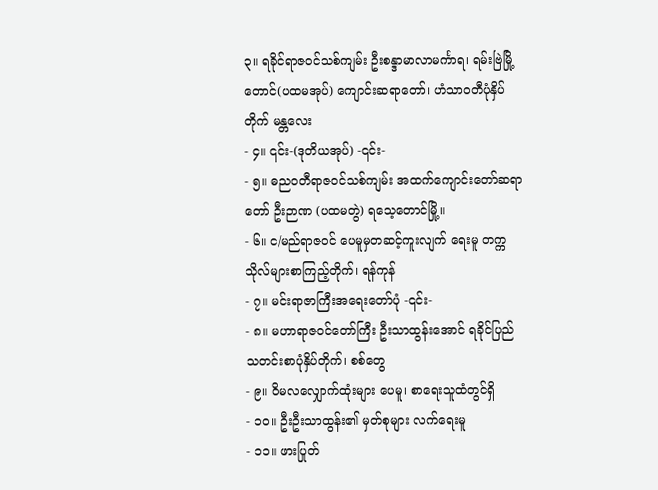၃။ ရခိုင်ရာဇဝင်သစ်ကျမ်း ဦးစန္ဒာမာလာမင်္ကာရ၊ ရမ်းဗြဲမြို့တောင်(ပထမအုပ်) ကျောင်းဆရာတော်၊ ဟံသာဝတီပုံနှိပ်တိုက် မန္တလေး
- ၄။ ၎င်း-(ဒုတိယအုပ်) -၎င်း-
- ၅။ ဓညဝတီရာဇဝင်သစ်ကျမ်း အထက်ကျောင်းတော်ဆရာတော် ဦးဉာဏ (ပထမတွဲ) ရသေ့တောင်မြို့။
- ၆။ င/မည်ရာဇဝင် ပေမူမှတဆင့်ကူးလျက် ရေးမူ တက္ကသိုလ်များစာကြည့်တိုက်၊ ရန်ကုန်
- ၇။ မင်းရာဇာကြီးအရေးတော်ပုံ -၎င်း-
- ၈။ မဟာရာဇဝင်တော်ကြီး ဦးသာထွန်းအောင် ရခိုင်ပြည်သတင်းစာပုံနှိပ်တိုက်၊ စစ်တွေ
- ၉။ ဝိမလလျှောက်ထုံးများ ပေမူ၊ စာရေးသူထံတွင်ရှိ
- ၁၀။ ဦးဦးသာထွန်း၏ မှတ်စုများ လက်ရေးမူ
- ၁၁။ ဖားပြုတ်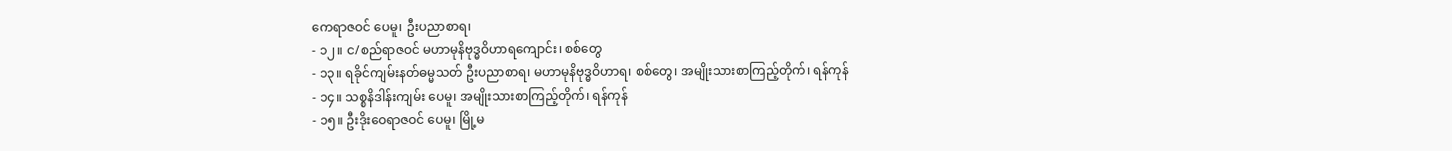ကေရာဇဝင် ပေမူ၊ ဦးပညာစာရ၊
- ၁၂။ င/စည်ရာဇဝင် မဟာမုနိဗုဒ္ဓဝိဟာရကျောင်း၊ စစ်တွေ
- ၁၃။ ရခိုင်ကျမ်းနတ်ဓမ္မသတ် ဦးပညာစာရ၊ မဟာမုနိဗုဒ္ဓဝိဟာရ၊ စစ်တွေ၊ အမျိုးသားစာကြည့်တိုက်၊ ရန်ကုန်
- ၁၄။ သစ္စနိဒါန်းကျမ်း ပေမူ၊ အမျိုးသားစာကြည့်တိုက်၊ ရန်ကုန်
- ၁၅။ ဦးဒိုးဝေရာဇဝင် ပေမူ၊ မြို့မ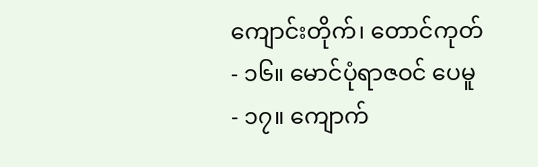ကျောင်းတိုက်၊ တောင်ကုတ်
- ၁၆။ မောင်ပုံရာဇဝင် ပေမူ
- ၁၇။ ကျောက်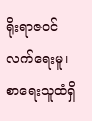ရိုးရာဇဝင် လက်ရေးမူ၊ စာရေးသူထံရှိ